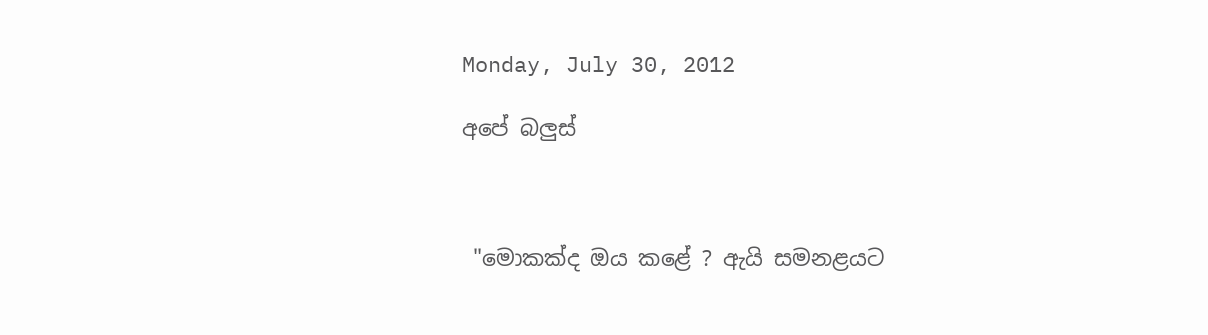Monday, July 30, 2012

අපේ බලුස්



 "මොකක්ද ඔය කළේ ? ඇයි සමනළයට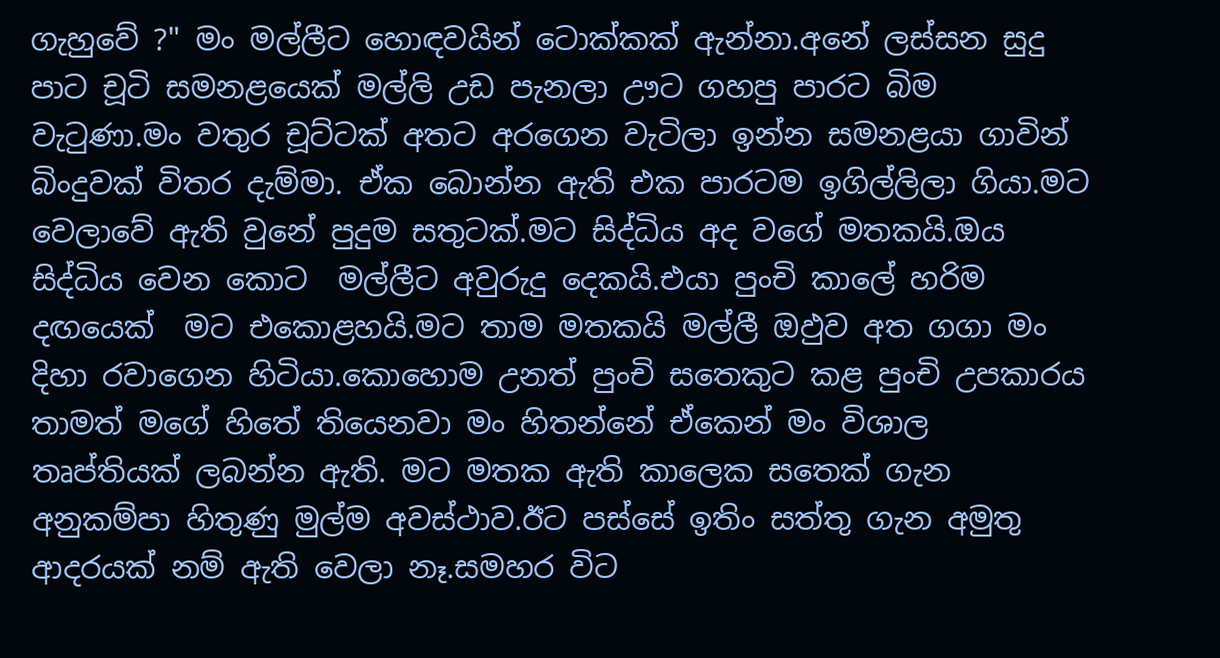ගැහුවේ ?" මං මල්ලීට හොඳවයින් ටොක්කක් ඇන්නා.අනේ ලස්සන සුදු පාට චූටි සමනළයෙක් මල්ලි උඩ පැනලා ඌට ගහපු පාරට බිම වැටුණා.මං වතුර චූට්ටක් අතට අරගෙන වැටිලා ඉන්න සමනළයා ගාවින් බිංදුවක් විතර දැම්මා. ඒක බොන්න ඇති එක පාරටම ඉගිල්ලිලා ගියා.මට වෙලාවේ ඇති වුනේ පුදුම සතුටක්.මට සිද්ධිය අද වගේ මතකයි.ඔය සිද්ධිය වෙන කොට  මල්ලීට අවුරුදු දෙකයි.එයා පුංචි කාලේ හරිම දඟයෙක්  මට එකොළහයි.මට තාම මතකයි මල්ලී ඔඵුව අත ගගා මං දිහා රවාගෙන හිටියා.කොහොම උනත් පුංචි සතෙකුට කළ පුංචි උපකාරය තාමත් මගේ හිතේ තියෙනවා මං හිතන්නේ ඒකෙන් මං විශාල තෘප්තියක් ලබන්න ඇති. මට මතක ඇති කාලෙක සතෙක් ගැන අනුකම්පා හිතුණු මුල්ම අවස්ථාව.ඊට පස්සේ ඉතිං සත්තු ගැන අමුතු ආදරයක් නම් ඇති වෙලා නෑ.සමහර විට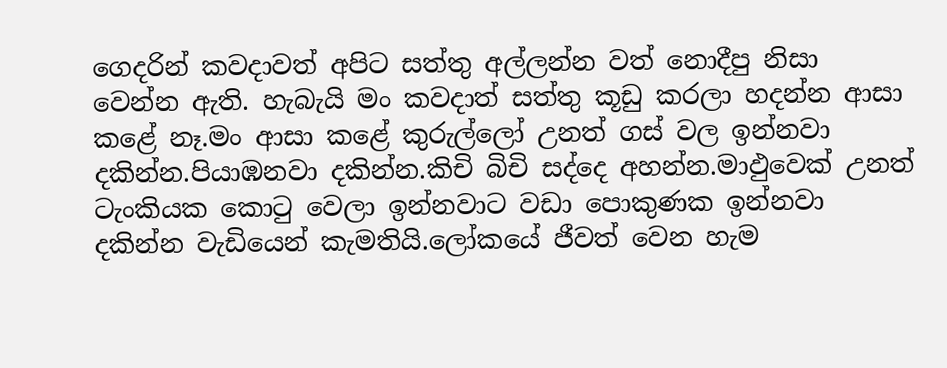ගෙදරින් කවදාවත් අපිට සත්තු අල්ලන්න වත් නොදීපු නිසා වෙන්න ඇති. හැබැයි මං කවදාත් සත්තු කූඩු කරලා හදන්න ආසා කළේ නෑ.මං ආසා කළේ කුරුල්ලෝ උනත් ගස් වල ඉන්නවා දකින්න.පියාඹනවා දකින්න.කිචි බිචි සද්දෙ අහන්න.මාඵුවෙක් උනත් ටැංකියක කොටු වෙලා ඉන්නවාට වඩා පොකුණක ඉන්නවා දකින්න වැඩියෙන් කැමතියි.ලෝකයේ ජීවත් වෙන හැම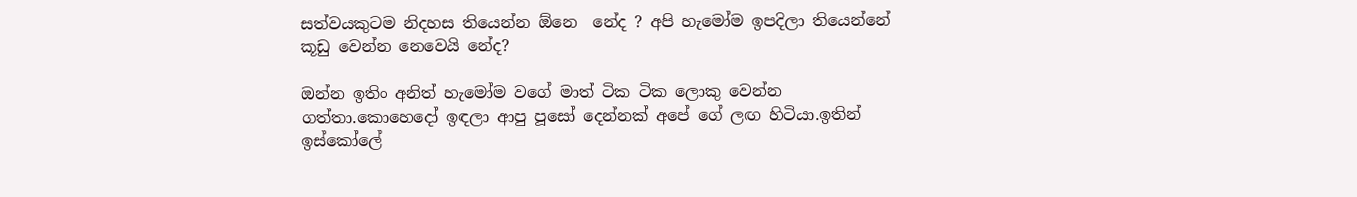සත්වයකුටම නිදහස තියෙන්න ඕනෙ  නේද ? අපි හැමෝම ඉපදිලා තියෙන්නේ කූඩු වෙන්න නෙවෙයි නේද?

ඔන්න ඉතිං අනිත් හැමෝම වගේ මාත් ටික ටික ලොකු වෙන්න ගත්තා.කොහෙදෝ ඉඳලා ආපු පූසෝ දෙන්නක් අපේ ගේ ලඟ හිටියා.ඉතින් ඉස්කෝලේ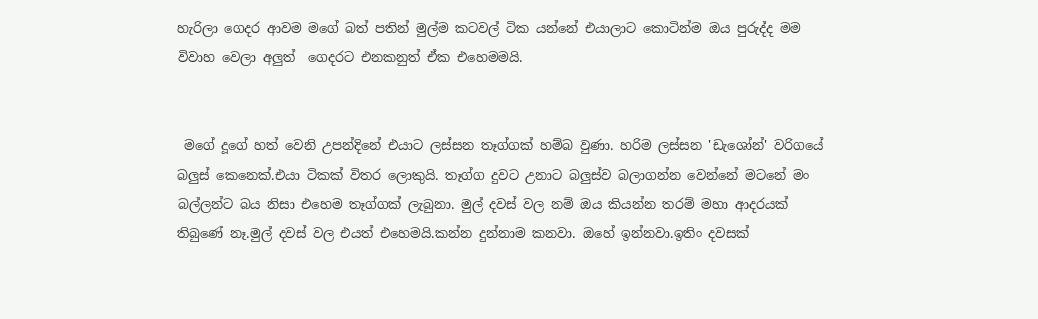හැරිලා ගෙදර ආවම මගේ බත් පතින් මුල්ම කටවල් ටික යන්නේ එයාලාට කොටින්ම ඔය පුරුද්ද මම විවාහ වෙලා අලුත්  ගෙදරට එනකනුත් ඒක එහෙමමයි.


 මගේ දූගේ හත් වෙනි උපන්දිනේ එයාට ලස්සන තෑග්ගක් හම්බ වුණා. හරිම ලස්සන 'ඩැශෝන්' වරිගයේ බලුස් කෙනෙක්.එයා ටිකක් විතර ලොකුයි. තෑග්ග දුවට උනාට බලුස්ව බලාගන්න වෙන්නේ මටනේ මං බල්ලන්ට බය නිසා එහෙම තෑග්ගක් ලැබුනා. මුල් දවස් වල නම් ඔය කියන්න තරම් මහා ආදරයක්  තිබුණේ නෑ.මුල් දවස් වල එයත් එහෙමයි.කන්න දුන්නාම කනවා. ඔහේ ඉන්නවා.ඉතිං දවසක්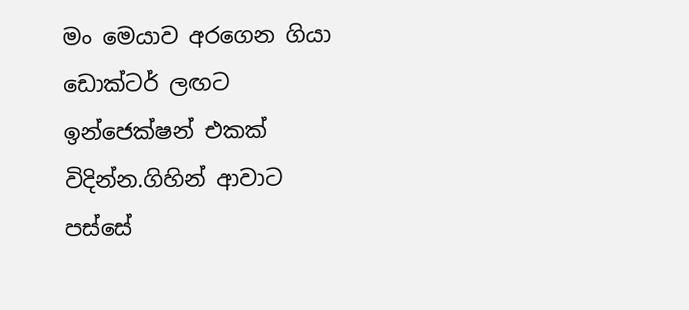මං මෙයාව අරගෙන ගියා ඩොක්ටර් ලඟට ඉන්ජෙක්ෂන් එකක් විදින්න.ගිහින් ආවාට පස්සේ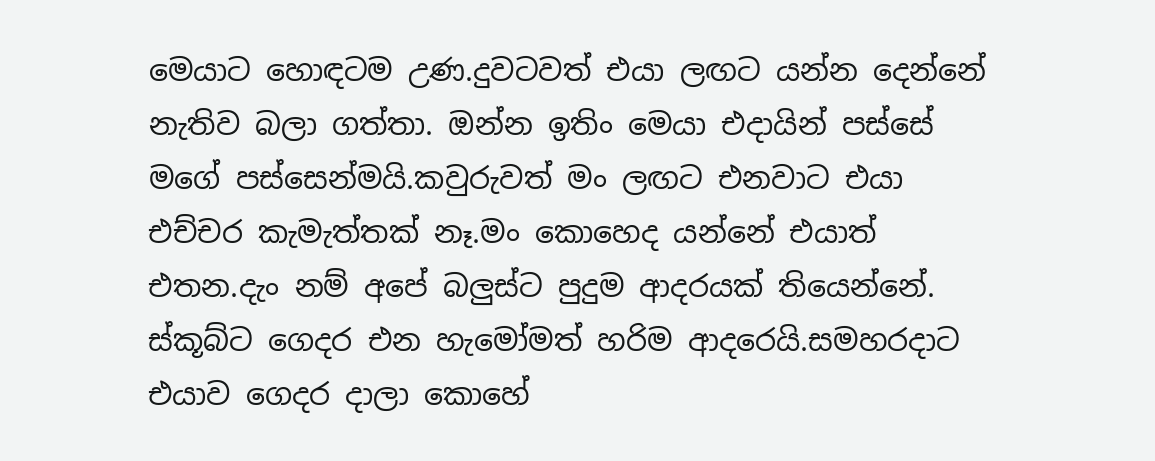මෙයාට හොඳටම උණ.දුවටවත් එයා ලඟට යන්න දෙන්නේ නැතිව බලා ගත්තා. ඔන්න ඉතිං මෙයා එදායින් පස්සේ මගේ පස්සෙන්මයි.කවුරුවත් මං ලඟට එනවාට එයා එච්චර කැමැත්තක් නෑ.මං කොහෙද යන්නේ එයාත් එතන.දැං නම් අපේ බලුස්ට පුදුම ආදරයක් තියෙන්නේ. ස්කූබ්ට ගෙදර එන හැමෝමත් හරිම ආදරෙයි.සමහරදාට එයාව ගෙදර දාලා කොහේ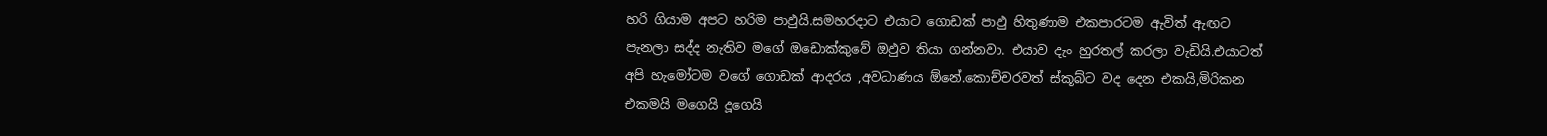හරි ගියාම අපට හරිම පාඵුයි.සමහරදාට එයාට ගොඩක් පාඵු හිතුණාම එකපාරටම ඇවිත් ඇඟට පැනලා සද්ද නැතිව මගේ ඔඩොක්කුවේ ඔඵුව තියා ගන්නවා. එයාව දැං හුරතල් කරලා වැඩියි.එයාටත් අපි හැමෝටම වගේ ගොඩක් ආදරය ,අවධාණය ඕනේ.කොච්චරවත් ස්කූබ්ට වද දෙන එකයි,මිරිකන එකමයි මගෙයි දූගෙයි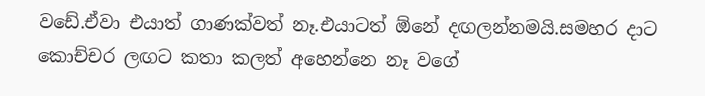වඩේ.ඒවා එයාත් ගාණක්වත් නෑ.එයාටත් ඕනේ දඟලන්නමයි.සමහර දාට කොච්චර ලඟට කතා කලත් අහෙන්නෙ නෑ වගේ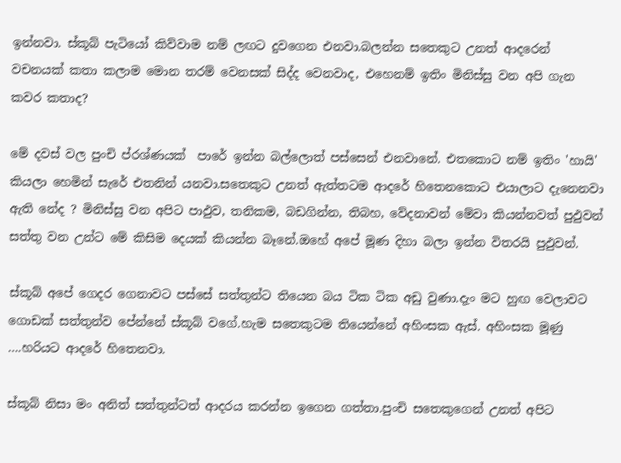ඉන්නවා. ස්කූබ් පැටියෝ කිව්වාම නම් ලඟට දුවගෙන එනවා.බලන්න සතෙකුට උනත් ආදරෙන් වචනයක් කතා කලාම මොන තරම් වෙනසක් සිද්ද වෙනවාද, එහෙනම් ඉතිං මිනිස්සු වන අපි ගැන කවර කතාද?

මේ දවස් වල පුංචි ප්රශ්ණයක්  පාරේ ඉන්න බල්ලොත් පස්සෙන් එනවානේ. එතකොට නම් ඉතිං 'හායි' කියලා හෙමින් සැරේ එතනින් යනවා.සතෙකුට උනත් ඇත්තටම ආදරේ හිතෙනකොට එයාලාට දැනෙනවා ඇති නේද ? මිනිස්සු වන අපිට පාඵුව, තනිකම, බඩගින්න, තිබහ, වේදනාවන් මේවා කියන්නවත් පුඵුවන් සත්තු වන උන්ට මේ කිසිම දෙයක් කියන්න බෑනේ.ඔහේ අපේ මූණ දිහා බලා ඉන්න විතරයි පුඵුවන්.

ස්කූබ් අපේ ගෙදර ගෙනාවට පස්සේ සත්තුන්ට තියෙන බය ටික ටික අඩු වුණා.දැං මට හුඟ වෙලාවට ගොඩක් සත්තුන්ව පේන්නේ ස්කූබ් වගේ.හැම සතෙකුටම තියෙන්නේ අහිංසක ඇස්. අහිංසක මූණු ….හරියට ආදරේ හිතෙනවා.

ස්කූබ් නිසා මං අනිත් සත්තුන්ටත් ආදරය කරන්න ඉගෙන ගත්තා.පුංචි සතෙකුගෙන් උනත් අපිට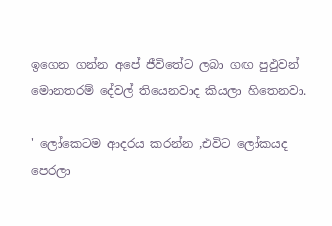ඉගෙන ගන්න අපේ ජීවිතේට ලබා ගඟ පුඵුවන් මොනතරම් දේවල් තියෙනවාද කියලා හිතෙනවා.

' ලෝකෙටම ආදරය කරන්න ,එවිට ලෝකයද පෙරලා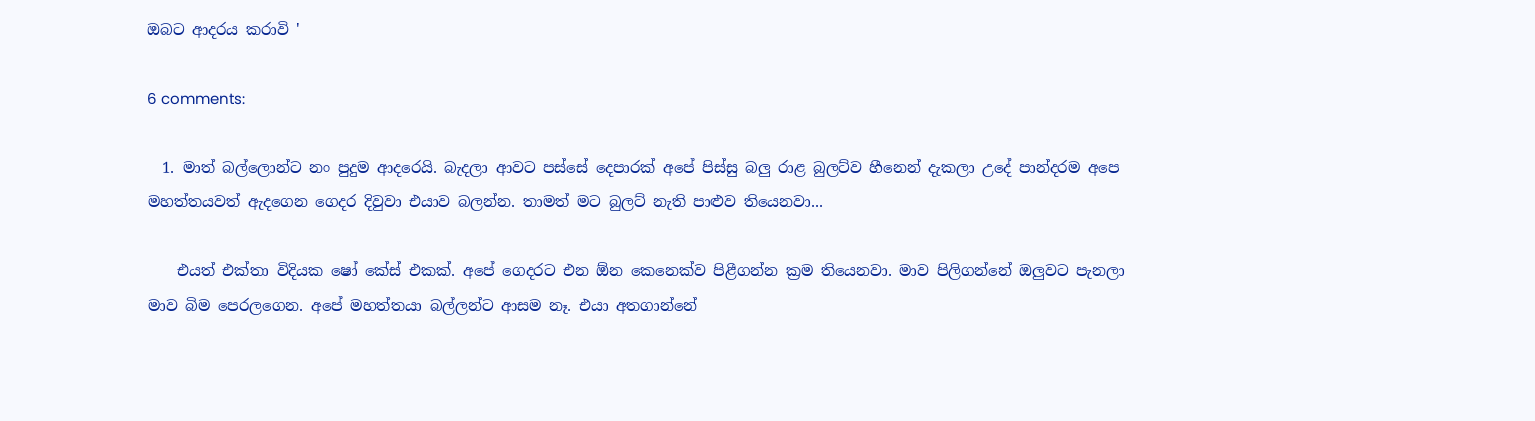ඔබට ආදරය කරාවි '

6 comments:

  1. මාත් බල්ලොන්ට නං පුදුම ආදරෙයි. බැදලා ආවට පස්සේ දෙපාරක් අපේ පිස්සු බලු රාළ බුලට්ව හීනෙන් දැකලා උදේ පාන්දරම අපෙ මහත්තයවත් ඇදගෙන ගෙදර දිවුවා එයාව බලන්න. තාමත් මට බුලට් නැති පාළුව තියෙනවා...

    එයත් එක්තා විදියක ෂෝ කේස් එකක්. අපේ ගෙදරට එන ඕන කෙනෙක්ව පිළීගන්න ක්‍රම තියෙනවා. මාව පිලිගන්නේ ඔලුවට පැනලා මාව බිම ‌පෙරලගෙන. අපේ මහත්තයා බල්ලන්ට ආසම නෑ. එයා අතගාන්නේ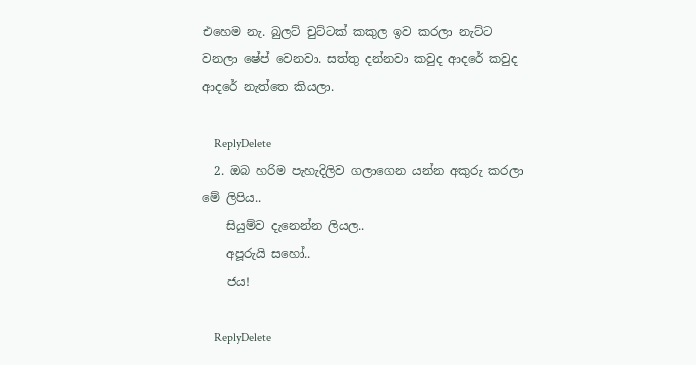එහෙම නැ. බුලට් චුට්ටක් කකුල ඉව කරලා නැට්ට වනලා ෂේප් වෙනවා. සත්තු දන්නවා කවුද ආදරේ කවුද ආදරේ නැත්තෙ කියලා.

    ReplyDelete
  2. ඔබ හරිම පැහැදිලිව ගලාගෙන යන්න අකුරු කරලා මේ ලිපිය..
    සියුම්ව දැනෙන්න ලියල..
    අපූරුයි සහෝ..
    ජය!

    ReplyDelete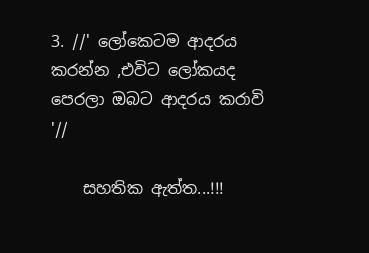3. //' ලෝකෙටම ආදරය කරන්න ,එවිට ලෝකයද පෙරලා ඔබට ආදරය කරාවි '//

    සහතික ඇත්ත...!!!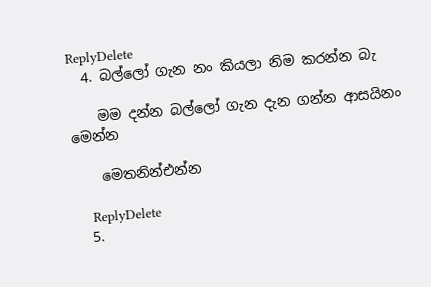ReplyDelete
  4. බල්ලෝ ගැන නං කියලා නිම කරන්න බැ

    මම දන්න බල්ලෝ ගැන දැන ගන්න ආසයිනං මෙන්න

    මෙතනින්එන්න

    ReplyDelete
  5.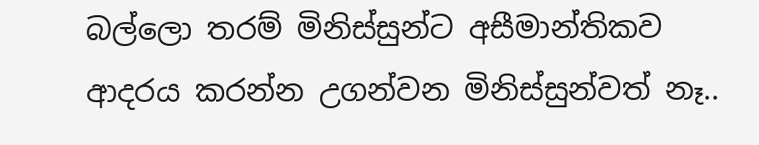බල්ලො තරම් මිනිස්සුන්ට අසීමාන්තිකව ආදරය කරන්න උගන්වන මිනිස්සුන්වත් නෑ..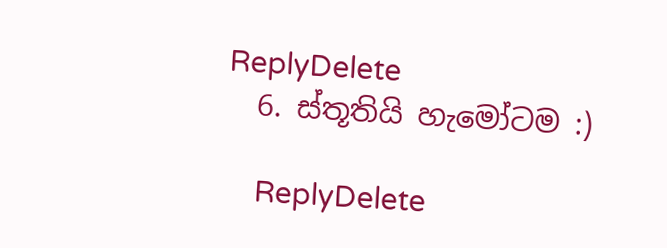ReplyDelete
  6. ස්තූතියි හැමෝටම :)

    ReplyDelete